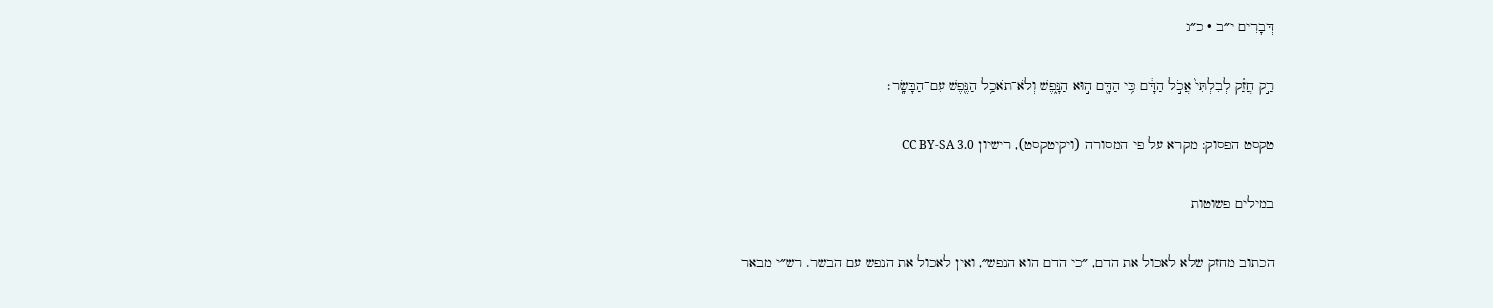דְּבָרִים י״ב · כ״ג

רַ֣ק חֲזַ֗ק לְבִלְתִּי֙ אֲכֹ֣ל הַדָּ֔ם כִּ֥י הַדָּ֖ם ה֣וּא הַנָּ֑פֶשׁ וְלֹא־תֹאכַ֥ל הַנֶּ֖פֶשׁ עִם־הַבָּשָֽׂר׃

טקסט הפסוק: מקרא על פי המסורה (ויקיטקסט), רישיון CC BY-SA 3.0

במילים פשוטות

הכתוב מחזק שלא לאכול את הדם, ״כי הדם הוא הנפש״, ואין לאכול את הנפש עם הבשר. רש״י מבאר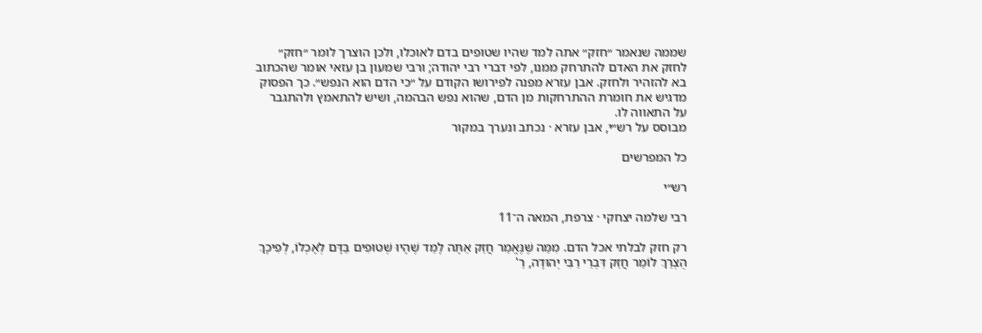שממה שנאמר ״חזק״ אתה למד שהיו שטופים בדם לאוכלו, ולכן הוצרך לומר ״חזק״ לחזק את האדם להתרחק ממנו, לפי דברי רבי יהודה; ורבי שמעון בן עזאי אומר שהכתוב בא להזהיר ולחזק. אבן עזרא מפנה לפירושו הקודם על ״כי הדם הוא הנפש״. כך הפסוק מדגיש את חומרת ההתרחקות מן הדם, שהוא נפש הבהמה, ושיש להתאמץ ולהתגבר על התאווה לו.
מבוסס על רש״י, אבן עזרא · נכתב ונערך במקור

כל המפרשים

רש״י

רבי שלמה יצחקי · צרפת, המאה ה־11

רק חזק לבלתי אכל הדם. מִמַּה שֶּׁנֶּאֱמַר חֲזַק אַתָּה לָמֵד שֶׁהָיוּ שְׁטוּפִים בַּדָּם לְאָכְלוֹ, לְפִיכָךְ הֻצְרַךְ לוֹמַר חֲזַק דִּבְרֵי רַבִּי יְהוּדָה, רַ'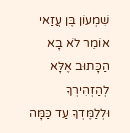שִׁמְעוֹן בֶּן עֲזַאי אוֹמֵר לֹא בָא הַכָּתוּב אֶלָּא לְהַזְהִירְךָ וּלְלַמֶּדְךָ עַד כַּמָּה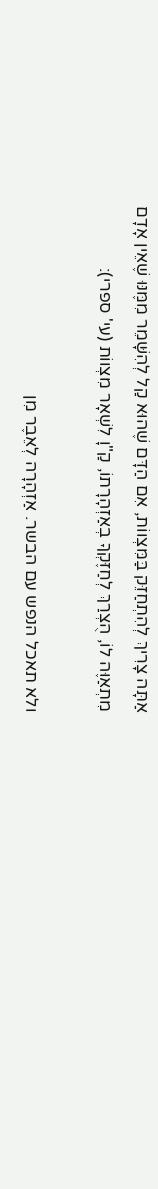אַתָּה צָרִיךְ לְהִתְחַזֵּק בַּמִּצְווֹת, אִם הַדָּם שֶׁהוּא קַל לְהִשָּׁמֵר מִמֶּנּוּ שֶׁאֵין אָדָם מִתְאַוֶּה לוֹ, הֻצְרַךְ לְחַזֶּקְךָ בְאַזְהָרָתוֹ, קַ"וָ לִשְׁאָר מִצְווֹת (עי' ספרי):

ולא תאכל הנפש עם הבשר. אַזְהָרָה לְאֵבֶר מִן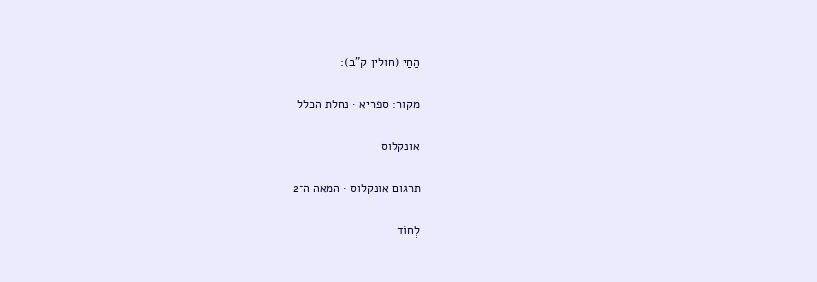הַחַי (חולין ק"ב):

מקור: ספריא · נחלת הכלל

אונקלוס

תרגום אונקלוס · המאה ה־2

לְחוֹד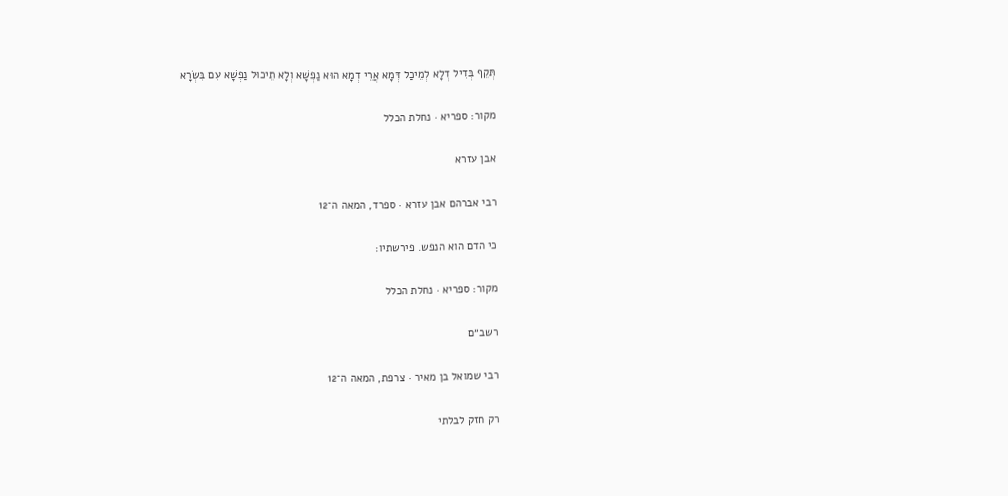תְּקֵף בְּדִיל דְלָא לְמֵיכַל דְּמָא אֲרֵי דְמָא הוּא נַפְשָׁא וְלָא תֵיכוּל נַפְשָׁא עִם בִּשְׂרָא

מקור: ספריא · נחלת הכלל

אבן עזרא

רבי אברהם אבן עזרא · ספרד, המאה ה־12

כי הדם הוא הנפש. פירשתיו:

מקור: ספריא · נחלת הכלל

רשב״ם

רבי שמואל בן מאיר · צרפת, המאה ה־12

רק חזק לבלתי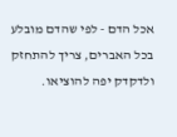אכל הדם - לפי שהדם מובלע בכל האברים, צריך להתחזק ולדקדק יפה להוציאו.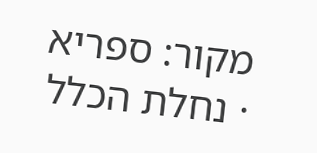מקור: ספריא · נחלת הכלל